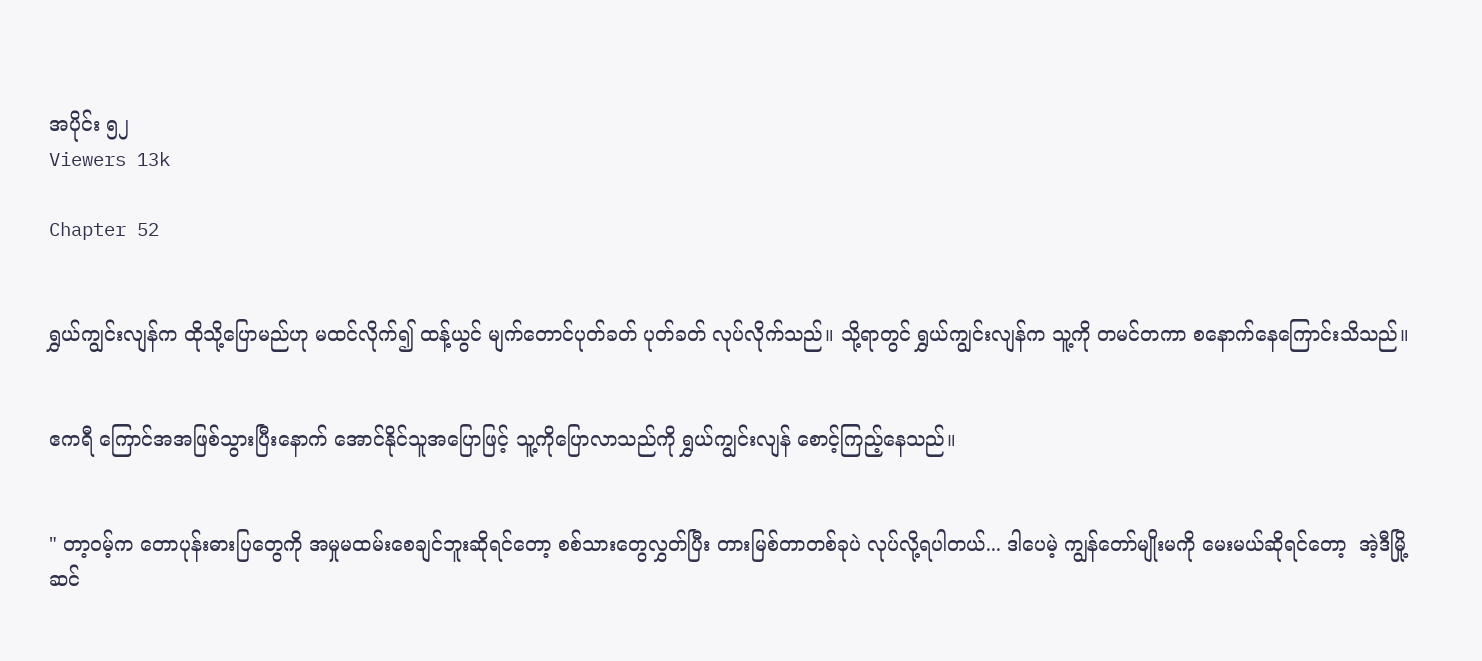အပိုင်း ၅၂
Viewers 13k

Chapter 52


ရွှယ်ကျွင်းလျန်က ထိုသို့ပြောမည်ဟု မထင်လိုက်၍ ထန့်ယွင် မျက်တောင်ပုတ်ခတ် ပုတ်ခတ် လုပ်လိုက်သည်။ သို့ရာတွင် ရွှယ်ကျွင်းလျန်က သူ့ကို တမင်တကာ စနောက်နေကြောင်းသိသည်။


ဧကရီ ကြောင်အအဖြစ်သွားပြီးနောက် အောင်နိုင်သူအပြောဖြင့် သူ့ကိုပြောလာသည်ကို ရွှယ်ကျွင်းလျန် စောင့်ကြည့်နေသည်။


" တာ့ဝမ့်က တောပုန်းဓားပြတွေကို အမှုမထမ်းစေချင်ဘူးဆိုရင်တော့ စစ်သားတွေလွှတ်ပြီး တားမြစ်တာတစ်ခုပဲ လုပ်လို့ရပါတယ်... ဒါပေမဲ့ ကျွန်တော်မျိုးမကို မေးမယ်ဆိုရင်တော့  အဲ့ဒီမြို့ဆင်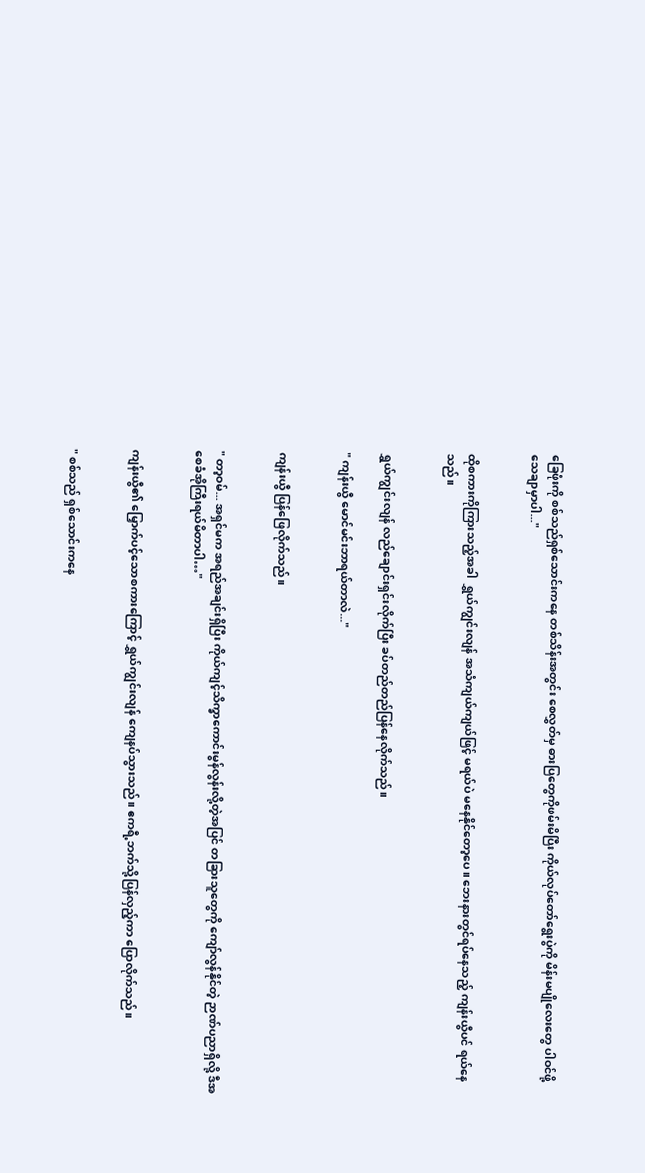ခြေဖုံးကို စစ်သည်ရှစ်သောင်း‌ကနေ တစ်သိန်းအတွင်း စေလွှတ်မှ ဓားပြတွေကိုဖမ်းမိပြီး ကိုယ်လုပ်တော်ရွေးပွဲကို မိန်းမပျိုလေးတွေ ပါဝင်ဖို့ သေချာမှာပါ..."


ထိုစကားကိုကြားသည့်အခါ  ရွှယ်ကျွင်းလျန် အသံကျယ်ကျယ်ဖြင့် မရယ်ပဲ မနေနိုင်တော့ပေ။ ဘေးနားတွင်ရပ်နေသည့် ကျန်းယွီပင် ရယ်နေသည်။


ရွှယ်ကျွင်းလျန် လည်ချောင်းရှင်းလိုက်ပြီး ခပ်တည်တည်ပြန်နေလိုက်သည်။

" ကျန်းယွီ မောင်မင်းဘာရယ်တာလဲ..."


ကျန်းယွီ ပြန်ဖြေလိုက်သည်။


" တာ့ဝမ်... အရှင်မက အရည်အချင်းရှိပြီး ကိုယ်ကျင့်သိက္ခာကောင်းမွန်လွန်းလို့တဲ့အပြင် တခြားသူတွေကို ကျော်လွန်နိုင်တဲ့ ဉာဏ်ပညာရှိလို့ ဒီအစေခံအိုကြီးရယ်မိတာပါ…"


ကျန်းယွီ၏ မြှောက်ပင့်သောစကားကြောင့် ရွှယ်ကျွင်းလျန် ကျေနပ်သွားသည်။ ဧကရီ့ဘက်သို့ပြန်လှည့်ကာ ပြောလိုက်သည်။


" စစ်သည် ရှစ်သောင်းကနေ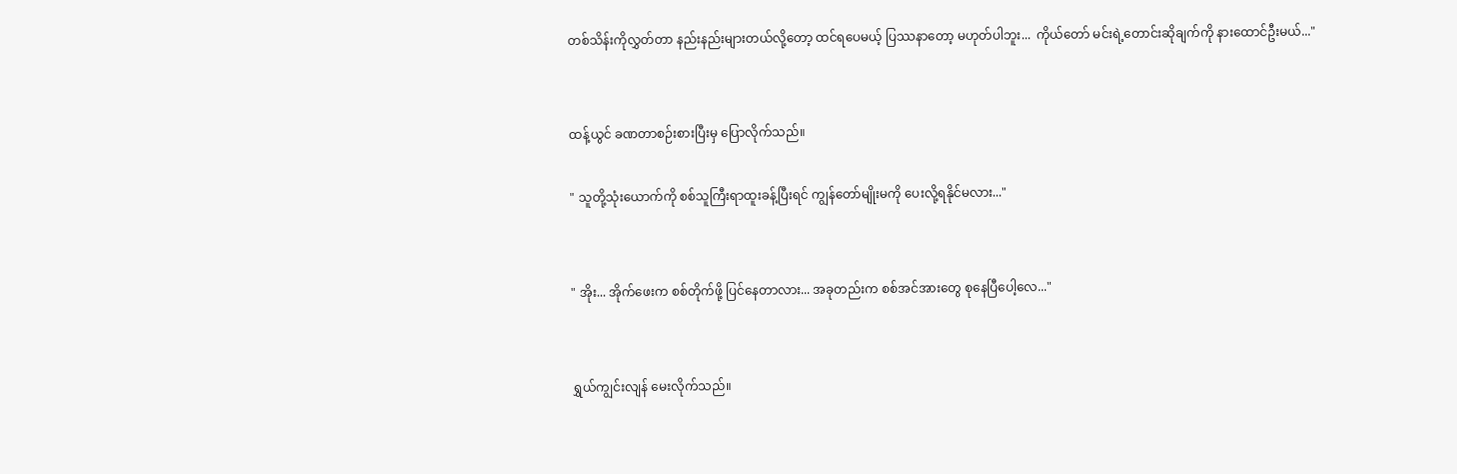တစ်သိန်းကိုလွှတ်တာ နည်းနည်းများတယ်လို့တော့ ထင်ရပေမယ့် ပြဿနာတော့ မဟုတ်ပါဘူး...  ကိုယ်တော် မင်းရဲ့တောင်းဆိုချက်ကို နားထောင်ဦးမယ်..."


ထန့်ယွင် ခဏတာစဉ်းစားပြီးမှ ပြောလိုက်သည်။

" သူတို့သုံးယောက်ကို စစ်သူကြီးရာထူးခန့်ပြီးရင် ကျွန်တော်မျိုးမကို ပေးလို့ရနိုင်မလား..."


" အိုး... အိုက်ဖေးက စစ်တိုက်ဖို့ ပြင်နေတာလား... အခုတည်းက စစ်အင်အားတွေ စုနေပြီပေါ့လေ..."


ရွှယ်ကျွင်းလျန် မေးလိုက်သည်။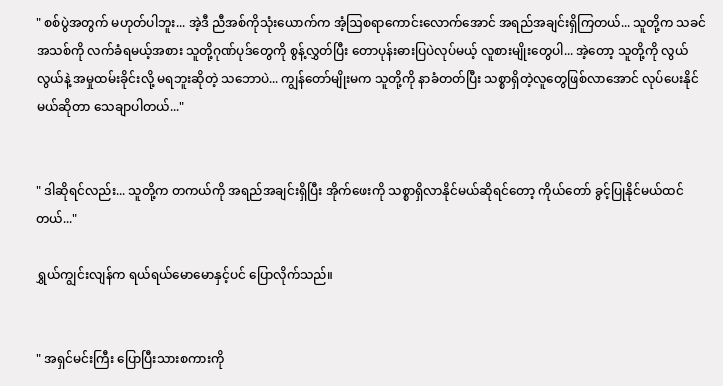" စစ်ပွဲအတွက် မဟုတ်ပါဘူး... အဲ့ဒီ ညီအစ်ကိုသုံးယောက်က အံ့ဩစရာကောင်းလောက်အောင် အရည်အချင်းရှိကြတယ်... သူတို့က သခင်အသစ်ကို လက်ခံရမယ့်အစား သူတို့ဂုဏ်ပုဒ်တွေကို စွန့်လွှတ်ပြီး တောပုန်းဓားပြပဲလုပ်မယ့် လူစားမျိုးတွေပါ... အဲ့တော့ သူတို့ကို လွယ်လွယ်နဲ့ အမှုထမ်းခိုင်းလို့ မရဘူးဆိုတဲ့ သဘောပဲ... ကျွန်တော်မျိုးမက သူတို့ကို နာခံတတ်ပြီး သစ္စာရှိတဲ့လူတွေဖြစ်လာအောင် လုပ်ပေးနိုင်မယ်ဆိုတာ သေချာပါတယ်..."


" ဒါဆိုရင်လည်း... သူတို့က တကယ်ကို အရည်အချင်းရှိပြီး အိုက်ဖေးကို သစ္စာရှိလာနိုင်မယ်ဆိုရင်တော့ ကိုယ်တော် ခွင့်ပြုနိုင်မယ်ထင်တယ်..."

ရွှယ်ကျွင်းလျန်က ရယ်ရယ်မောမောနှင့်ပင် ပြောလိုက်သည်။


" အရှင်မင်းကြီး ပြောပြီးသားစကားကို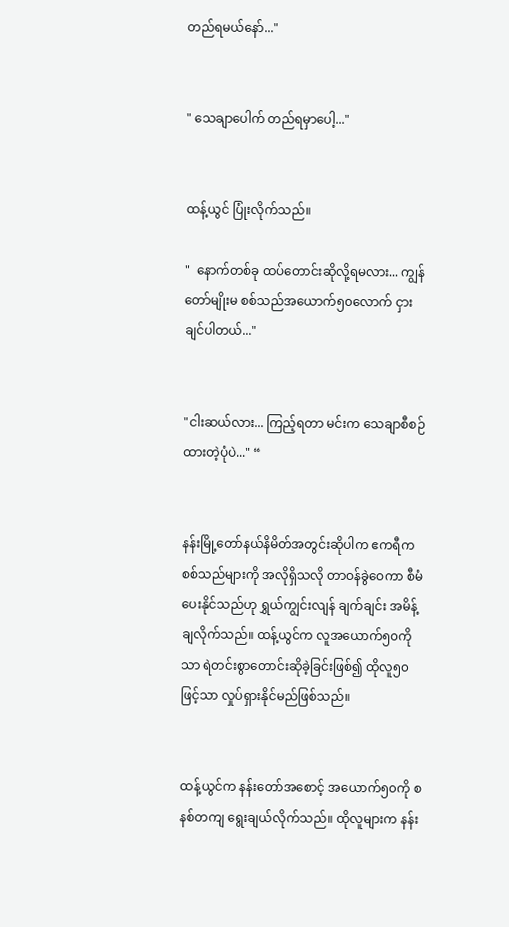တည်ရမယ်နော်..."


" သေချာပေါက် တည်ရမှာပေါ့..."


ထန့်ယွင် ပြုံးလိုက်သည်။

"  နောက်တစ်ခု ထပ်တောင်းဆိုလို့ရမလား... ကျွန်တော်မျိုးမ စစ်သည်အယောက်၅၀လောက် ငှားချင်ပါတယ်..."


"ငါးဆယ်လား... ကြည့်ရတာ မင်းက သေချာစီစဉ်ထားတဲ့ပုံပဲ..." “


နန်းမြို့တော်နယ်နိမိတ်အတွင်းဆိုပါက ဧကရီက စစ်သည်များကို အလိုရှိသလို တာဝန်ခွဲဝေကာ စီမံပေးနိုင်သည်ဟု ရွှယ်ကျွင်းလျန် ချက်ချင်း အမိန့်ချလိုက်သည်။ ထန့်ယွင်က လူအယောက်၅၀ကိုသာ ရဲတင်းစွာတောင်းဆိုခဲ့ခြင်းဖြစ်၍ ထိုလူ၅၀ဖြင့်သာ လှုပ်ရှားနိုင်မည်ဖြစ်သည်။


ထန့်ယွင်က နန်းတော်အစောင့် အယောက်၅၀ကို ‌စနစ်တကျ ရွေးချယ်လိုက်သည်။ ထိုလူများက နန်း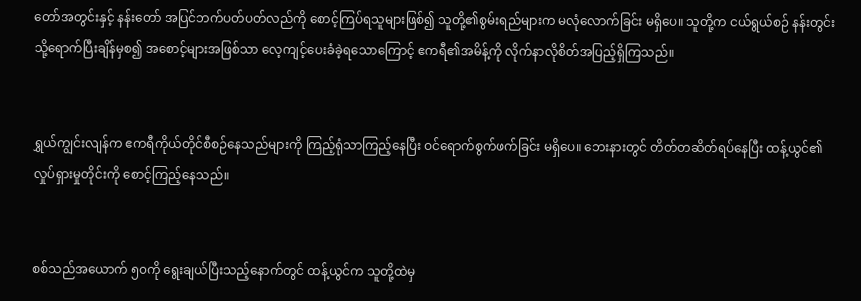တော်အတွင်းနှင့် နန်းတော် အပြင်ဘက်ပတ်ပတ်လည်ကို စောင့်ကြပ်ရသူများဖြစ်၍ သူတို့၏စွမ်းရည်များက မလုံလောက်ခြင်း မရှိပေ။ သူတို့က ငယ်ရွယ်စဉ် နန်းတွင်းသို့ရောက်ပြီးချိန်မှစ၍ အစောင့်များအဖြစ်သာ လေ့ကျင့်ပေးခံခဲ့ရသောကြောင့် ဧကရီ၏အမိန့်ကို လိုက်နာလိုစိတ်အပြည့်ရှိကြသည်။


ရွှယ်ကျွင်းလျန်က ဧကရီကိုယ်တိုင်စီစဉ်နေသည်များကို ကြည့်ရုံသာကြည့်နေပြီး ‌ဝင်ရောက်စွက်ဖက်ခြင်း မရှိပေ။ ဘေးနားတွင် တိတ်တဆိတ်ရပ်နေပြီး ထန့်ယွင်၏ လှုပ်ရှားမှုတိုင်းကို စောင့်ကြည့်နေသည်။


စစ်သည်အယောက် ၅၀ကို ရွေးချယ်ပြီးသည့်နောက်တွင် ထန့်ယွင်က သူတို့ထဲမှ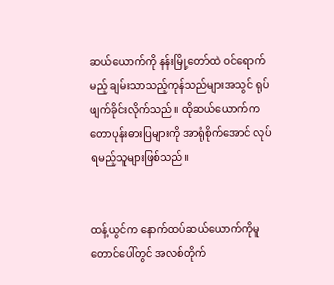ဆယ်ယောက်ကို နန်းမြို့တော်ထဲ ဝင်ရောက်မည့် ချမ်းသာသည့်ကုန်သည်များအသွင် ရုပ်ဖျက်ခိုင်းလိုက်သည်။ ထိုဆယ်ယောက်က တောပုန်းဓားပြများကို အာရုံစိုက်အောင် လုပ်ရမည့်သူများဖြစ်သည်။


ထန့်ယွင်က နောက်ထပ်ဆယ်ယောက်ကိုမူ တောင်ပေါ်တွင် အလစ်တိုက်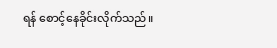ရန် စောင့်နေခိုင်းလိုက်သည်။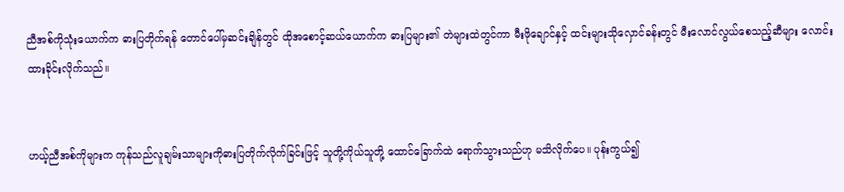ညီအစ်ကိုသုံးယောက်က ဓားပြတိုက်ရန် တောင်ပေါ်မှဆင်းချိန်တွင် ထိုအစောင့်ဆယ်ယောက်က ဓားပြများ၏ တဲများထဲတွင်ကာ မီးဖိုချောင်နှင့် ထင်းများသိုလှောင်ခန်းတွင် မီးလောင်လွယ်စေသည့်ဆီများ လောင်းထားခိုင်းလိုက်သည်။


ဟယ့်ညီအစ်ကိုများက ကုန်သည်လူချမ်းသာများကိုဓားပြတိုက်လိုက်ခြင်းဖြင့် သူတို့ကိုယ်သူတို့ ထောင်ခြောက်ထဲ ရောက်သွားသည်ဟု မသိလိုက်ပေ။ ပုန်းကွယ်၍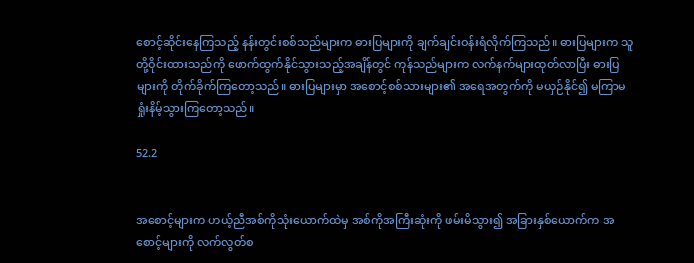စောင့်ဆိုင်းနေကြသည့် နန်း‌တွင်းစစ်သည်များက ဓားပြများကို ချက်ချင်းဝန်းရံလိုက်ကြသည်။ ဓားပြများက သူတို့ဝိုင်းထားသည်ကို ဖောက်ထွက်နိုင်သွားသည့်အချိန်တွင် ကုန်သည်များက လက်နက်များထုတ်လာပြီး ဓားပြများကို တိုက်ခိုက်ကြတော့သည်။ ဓားပြများမှာ အစောင့်စစ်သားများ၏ အရေအတွက်ကို မယှဉ်နိုင်၍ မကြာမ ရှုံးနိမ့်သွားကြတော့သည်။

52.2


အစောင့်များက ဟယ့်ညီအစ်ကိုသုံးယောက်ထဲမှ အစ်ကိုအကြီးဆုံးကို ဖမ်းမိသွား၍ အခြားနှစ်ယောက်က အစောင့်များကို လက်လွတ်စ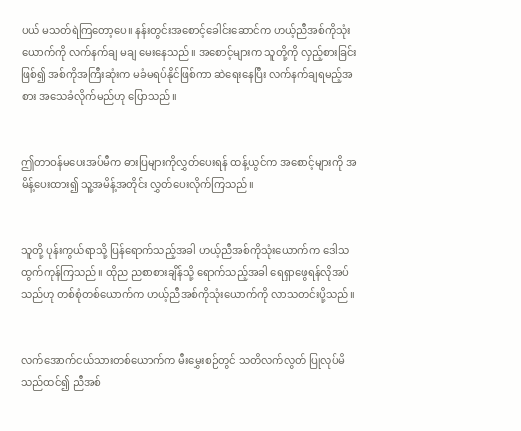ပယ် မသတ်ရဲကြတော့ပေ။ နန်းတွင်းအစောင့်ခေါင်းဆောင်က ဟယ့်ညီအစ်ကိုသုံးယောက်ကို လက်နက်ချ မချ မေးနေသည်။ အစောင့်များက သူတို့ကို လှည့်စားခြင်းဖြစ်၍ အစ်ကိုအကြီးဆုံးက မခံမရပ်နိုင်ဖြစ်ကာ ဆဲရေးနေပြီး လက်နက်ချရမည့်အစား အသေခံလိုက်မည်ဟု ပြောသည်။


ဤတာဝန်မပေးအပ်မီက ဓားပြများကိုလွှတ်ပေးရန် ထန့်ယွင်က အစောင့်များကို အမိန့်ပေးထား၍ သူ့အမိန့်အတိုင်း လွှတ်ပေးလိုက်ကြသည်။


သူတို့ ပုန်းကွယ်ရာသို့ ပြန်ရောက်သည့်အခါ ဟယ့်ညီအစ်ကိုသုံးယောက်က ဒေါသထွက်ကုန်ကြသည်။ ထိုည ညစာစားချိန်သို့ ရောက်သည့်အခါ ရေရှာဖွေရန်လိုအပ်သည်ဟု တစ်စုံတစ်ယောက်က ဟယ့်ညီအစ်ကိုသုံးယောက်ကို လာသတင်းပို့သည်။


လက်အောက်ငယ်သားတစ်ယောက်က မီးမွှေးစဉ်တွင် သတိလက်လွတ် ပြုလုပ်မိသည်ထင်၍ ညီအစ်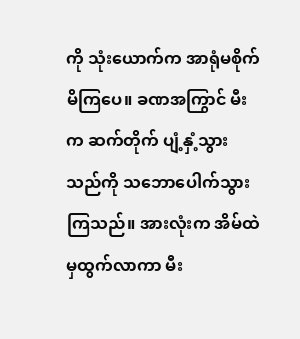ကို သုံးယောက်က အာရုံမစိုက်မိကြပေ။ ခဏအကြွာင် မီးက ဆက်တိုက် ပျံ့နှံ့သွားသည်ကို သဘောပေါက်သွားကြသည်။ အားလုံးက အိမ်ထဲမှထွက်လာကာ မီး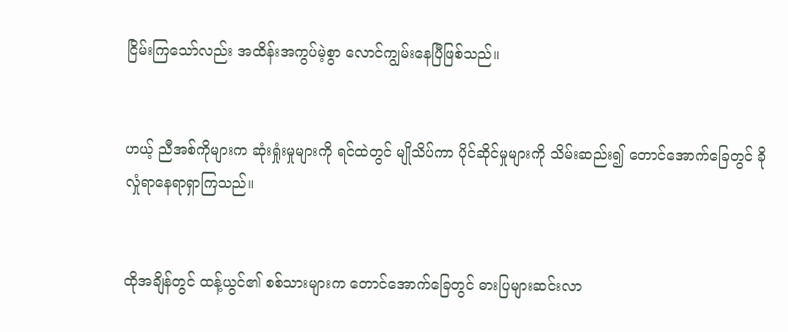ငြိမ်းကြသော်လည်း အထိန်းအကွပ်မဲ့စွာ လောင်ကျွမ်းနေပြီဖြစ်သည်။


ဟယ့် ညီအစ်ကိုများက ဆုံးရှုံးမှုများကို ရင်ထဲတွင် မျိုသိပ်ကာ ပိုင်ဆိုင်မှုများကို သိမ်းဆည်း၍ တောင်အောက်ခြေတွင် ခိုလှုံရာနေရာရှာကြသည်။


ထိုအချိန်တွင် ထန့်ယွင်၏ စစ်သားများက တောင်အောက်ခြေတွင် ဓားပြများဆင်းလာ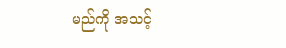မည်ကို အသင့်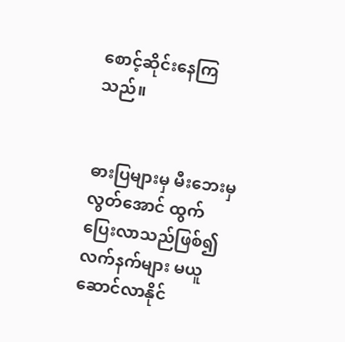စောင့်ဆိုင်းနေကြသည်။


ဓားပြများမှ မီးဘေးမှလွတ်အောင် ထွက်ပြေးလာသည်ဖြစ်၍ လက်နက်များ မယူဆောင်လာနိုင်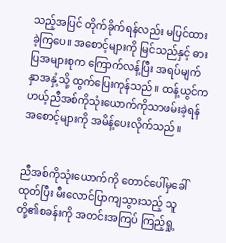သည့်အပြင် တိုက်ခိုက်ရန်လည်း မပြင်ထားခဲ့ကြပေ။ အစောင့်များကို မြင်သည်နှင့် ဓားပြအများစုက ကြောက်လန့်ပြီး အရပ်မျက်နှာအနှံ့သို့ ထွက်ပြေးကုန်သည်။ ထန့်ယွင်က ဟယ့်ညီအစ်ကိုသုံးယောက်ကိုသာဖမ်းခဲ့ရန် အစောင့်များကို အမိန့်ပေးလိုက်သည်။


ညီအစ်ကိုသုံးယောက်ကို တောင်ပေါ်မှခေါ်ထုတ်ပြီး မီးလောင်ပြာကျသွားသည့် သူတို့၏စခန်းကို အတင်းအကြပ် ကြည့်ရှု့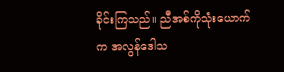ခိုင်းကြသည်။ ညီအစ်ကိုသုံးယောက်က အလွန်ဒေါသ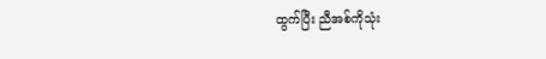ထွက်ပြီး ညီအစ်ကိုသုံး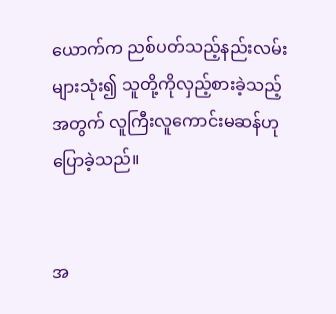ယောက်က ညစ်ပတ်သည့်နည်းလမ်းများသုံး၍ သူတို့ကိုလှည့်စားခဲ့သည့်အတွက် လူကြီးလူကောင်းမဆန်ဟု ပြောခဲ့သည်။


အ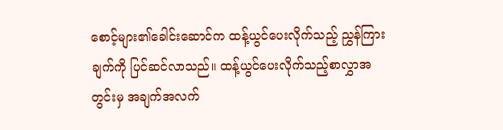စောင့်များ၏ခေါင်းဆောင်က ထန့်ယွင်ပေးလိုက်သည့် ညွှန်ကြားချက်ကို ပြင်ဆင်လာသည်။ ထန့်ယွင်ပေးလိုက်သည့်စာလွှာအတွင်းမှ အချက်အလက်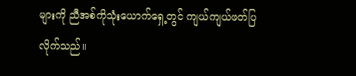များကို ညီအစ်ကိုသုံးယောက်ရှေ့တွင် ကျယ်ကျယ်ဖတ်ပြလိုက်သည်။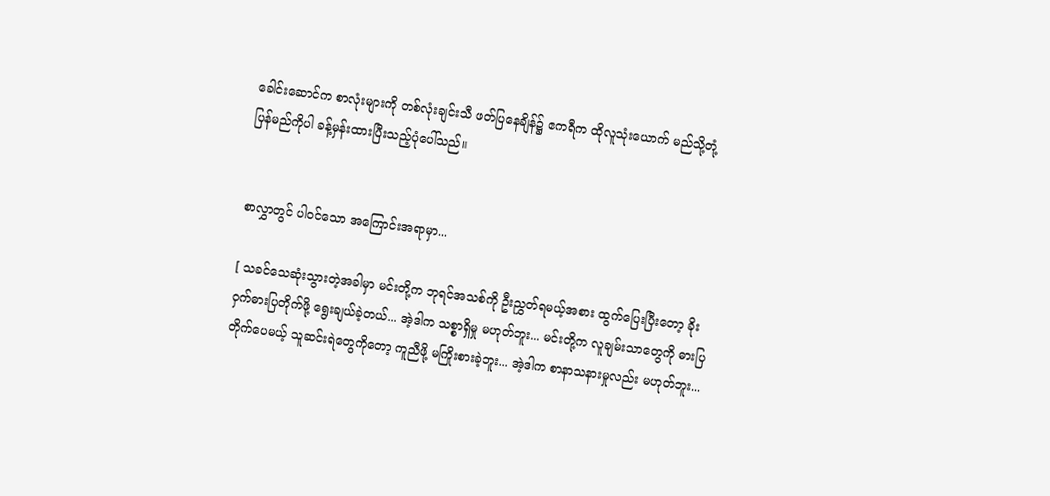ခေါင်းဆောင်က စာလုံးများကို တစ်လုံးချင်းသီ ဖတ်ပြနေချိန်၌ ဧကရီက ထိုလူသုံးယောက် မည်သို့တုံ့ပြန်မည်ကိုပါ ခန့်မှန်းထားပြီးသည့်ပုံပေါ်သည်။


စာလွှာတွင် ပါဝင်သော အကြောင်းအရာမှာ...

[ သခင်သေဆုံးသွားတဲ့အခါမှာ မင်းတို့က ဘုရင်အသစ်ကို ဦးညွှတ်ရမယ့်အစား ထွက်ပြေးပြီးတော့ ခိုးဝှက်ဓားပြတိုက်ဖို့ ရွေးချယ်ခဲ့တယ်... အဲ့ဒါက သစ္စာရှိမှု မဟုတ်ဘူး... မင်းတို့က လူချမ်းသာတွေကို ဓားပြတိုက်ပေမယ့် သူဆင်းရဲတွေကိုတော့ ကူညီဖို့ မကြိုးစားခဲ့ဘူး... အဲ့ဒါက စာနာသနားမှုလည်း မဟုတ်ဘူး...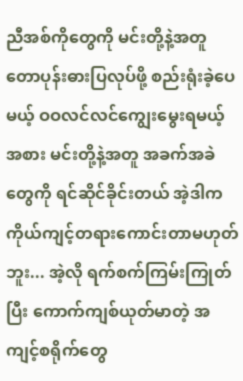ညီအစ်ကိုတွေကို မင်းတို့နဲ့အတူ တောပုန်းဓားပြလုပ်ဖို့ စည်းရုံးခဲ့ပေမယ့် ဝဝလင်လင်ကျွေးမွေးရမယ့်အစား မင်းတို့နဲ့အတူ အခက်အခဲတွေကို ရင်ဆိုင်ခိုင်းတယ် အဲ့ဒါက ကိုယ်ကျင့်တရားကောင်းတာမဟုတ်ဘူး... အဲ့လို ရက်စက်ကြမ်းကြုတ်ပြီး ကောက်ကျစ်ယုတ်မာတဲ့ အကျင့်စရိုက်တွေ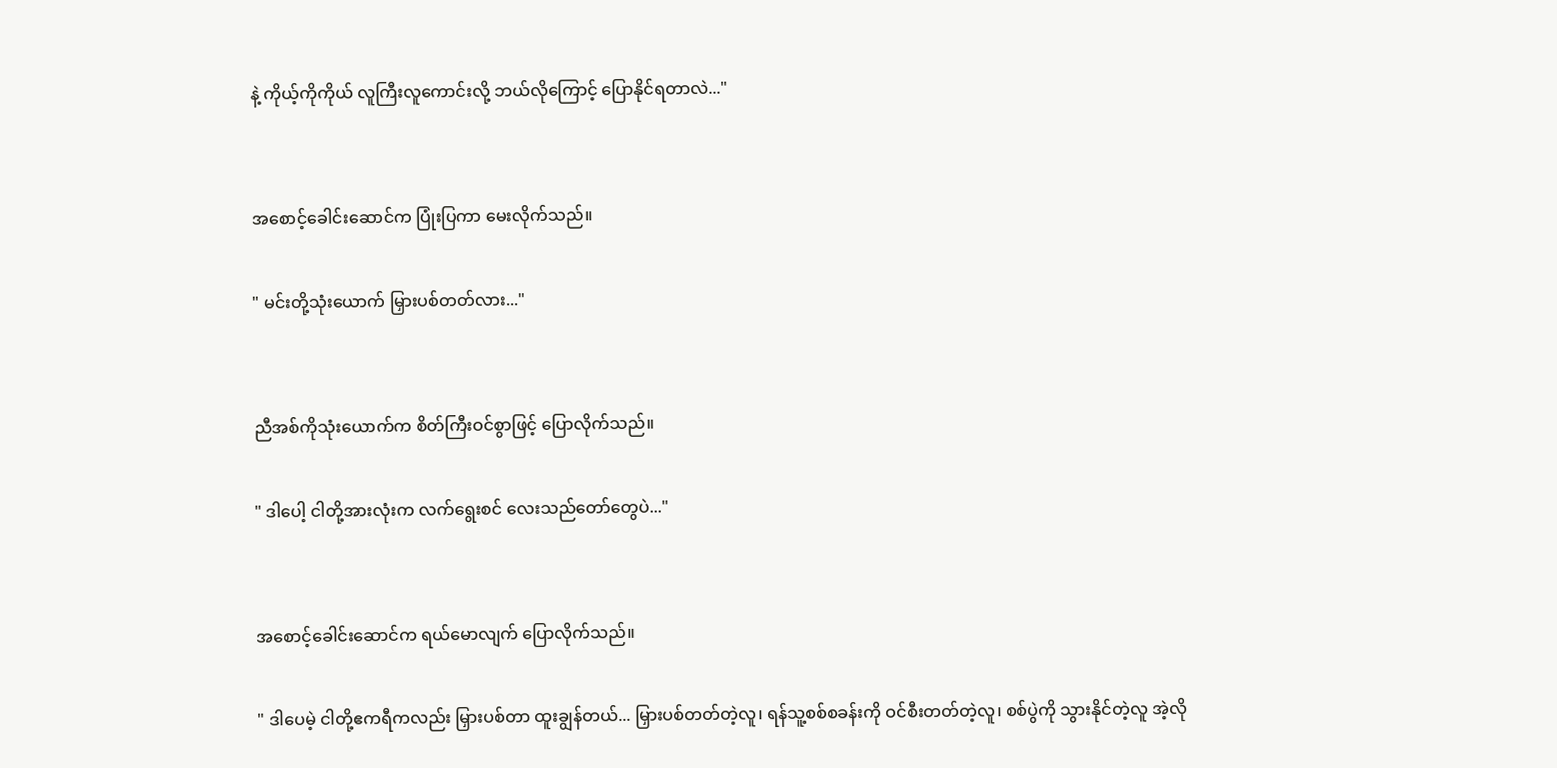နဲ့ ကိုယ့်ကိုကိုယ် လူကြီးလူကောင်းလို့ ဘယ်လိုကြောင့် ပြောနိုင်ရတာလဲ..."


အစောင့်ခေါင်းဆောင်က ပြုံးပြကာ မေးလိုက်သည်။

" မင်းတို့သုံးယောက် မြှားပစ်တတ်လား..."


ညီအစ်ကိုသုံးယောက်က စိတ်ကြီးဝင်စွာဖြင့် ပြောလိုက်သည်။

" ဒါပေါ့ ငါတို့အားလုံးက လက်ရွေးစင် လေးသည်တော်တွေပဲ..."


အစောင့်ခေါင်းဆောင်က ရယ်မောလျက် ပြောလိုက်သည်။

" ဒါပေမဲ့ ငါတို့ဧကရီကလည်း မြှားပစ်တာ ထူးချွန်တယ်... မြှားပစ်တတ်တဲ့လူ၊ ရန်သူ့စစ်စခန်းကို ဝင်စီးတတ်တဲ့လူ၊ စစ်ပွဲကို သွားနိုင်တဲ့လူ အဲ့လို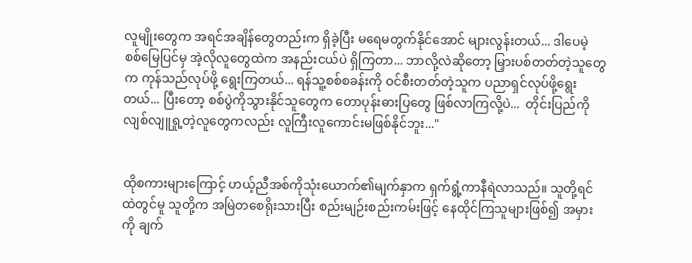လူမျိုးတွေက အရင်အချိန်တွေတည်းက ရှိခဲ့ပြီး မရေမတွက်နိုင်အောင် များလွန်းတယ်... ဒါပေမဲ့ စစ်မြေပြင်မှ အဲ့လိုလူတွေထဲက အနည်းငယ်ပဲ ရှိကြတာ... ဘာလို့လဲဆိုတော့ မြှားပစ်တတ်တဲ့သူတွေက ကုန်သည်လုပ်ဖို့ ရွေးကြတယ်... ရန်သူ့စစ်စခန်းကို ဝင်စီးတတ်တဲ့သူက ပညာရှင်လုပ်ဖို့ရွေးတယ်... ပြီးတော့ စစ်ပွဲကိုသွားနိုင်သူတွေက တောပုန်းဓားပြတွေ ဖြစ်လာကြလို့ပဲ...  တိုင်းပြည်ကို လျစ်လျူရှု့တဲ့လူတွေကလည်း လူကြီးလူကောင်းမဖြစ်နိုင်ဘူး..."


ထိုစကားများကြောင့် ဟယ့်ညီအစ်ကိုသုံးယောက်၏မျက်နှာက ရှက်ရွံ့ကာနီရဲလာသည်။ သူတို့ရင်ထဲတွင်မူ သူတို့က အမြဲတစေရိုးသားပြီး စည်းမျဉ်းစည်းကမ်းဖြင့် နေထိုင်ကြသူများဖြစ်၍ အမှားကို ချက်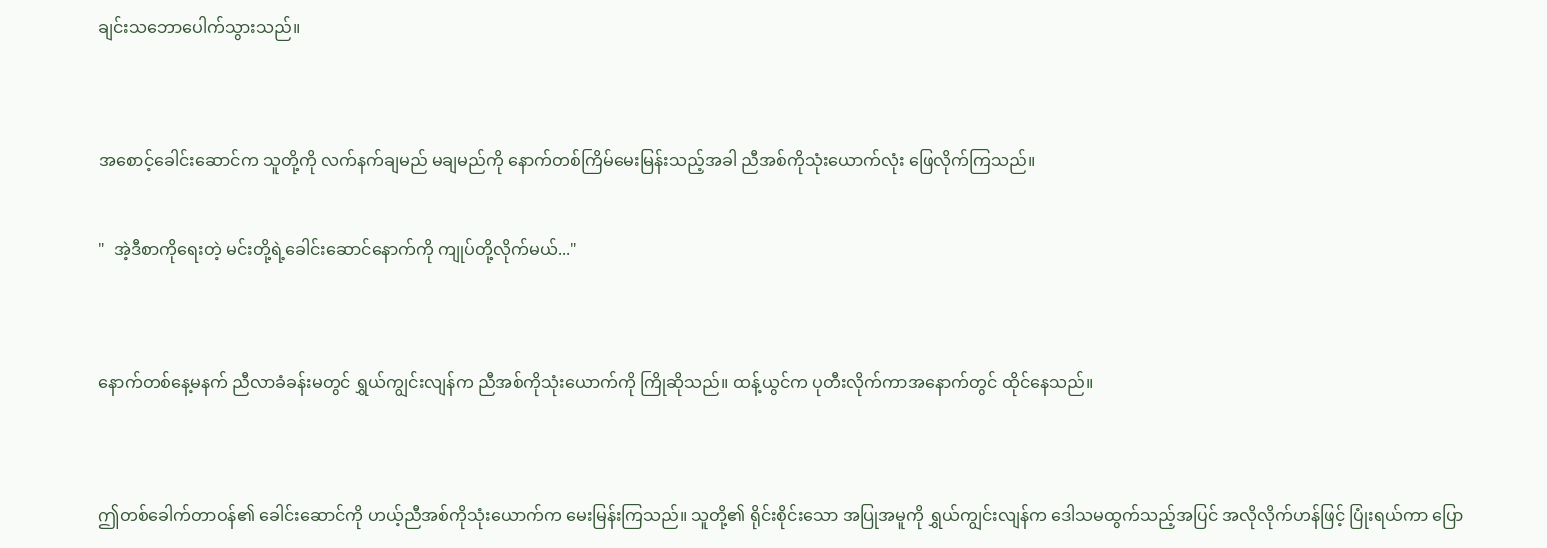ချင်းသဘောပေါက်သွားသည်။


အစောင့်ခေါင်းဆောင်က သူတို့ကို လက်နက်ချမည် မချမည်ကို နောက်တစ်ကြိမ်မေးမြန်းသည့်အခါ ညီအစ်ကိုသုံးယောက်လုံး ဖြေလိုက်ကြသည်။

"  အဲ့ဒီစာကိုရေးတဲ့ မင်းတို့ရဲ့ခေါင်းဆောင်နောက်ကို ကျုပ်တို့လိုက်မယ်..."


နောက်တစ်နေ့မနက် ညီလာခံခန်းမတွင် ရွှယ်ကျွင်းလျန်က ညီအစ်ကိုသုံးယောက်ကို ကြိုဆိုသည်။ ထန့်ယွင်က ပုတီးလိုက်ကာအနောက်တွင် ထိုင်နေသည်။


ဤတစ်ခေါက်တာဝန်၏ ခေါင်းဆောင်ကို ဟယ့်ညီအစ်ကိုသုံးယောက်က မေးမြန်းကြသည်။ သူတို့၏ ရိုင်းစိုင်းသော အပြုအမူကို ရွှယ်ကျွင်းလျန်က ဒေါသမထွက်သည့်အပြင် အလိုလိုက်ဟန်ဖြင့် ပြုံးရယ်ကာ ပြော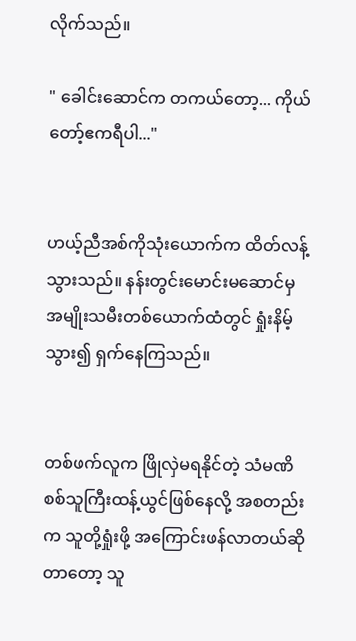လိုက်သည်။

" ခေါင်းဆောင်က တကယ်တော့... ကိုယ်တော့်ဧကရီပါ..."


ဟယ့်ညီအစ်ကိုသုံးယောက်က ထိတ်လန့်သွားသည်။ နန်းတွင်းမောင်းမဆောင်မှ အမျိုးသမီးတစ်ယောက်ထံတွင် ရှုံးနိမ့်သွား၍ ရှက်နေကြသည်။


တစ်ဖက်လူက ဖြိုလှဲမရနိုင်တဲ့ သံမဏိစစ်သူကြီးထန့်ယွင်ဖြစ်နေလို့ အစတည်းက သူတို့ရှုံးဖို့ အကြောင်းဖန်လာတယ်ဆိုတာတော့ သူ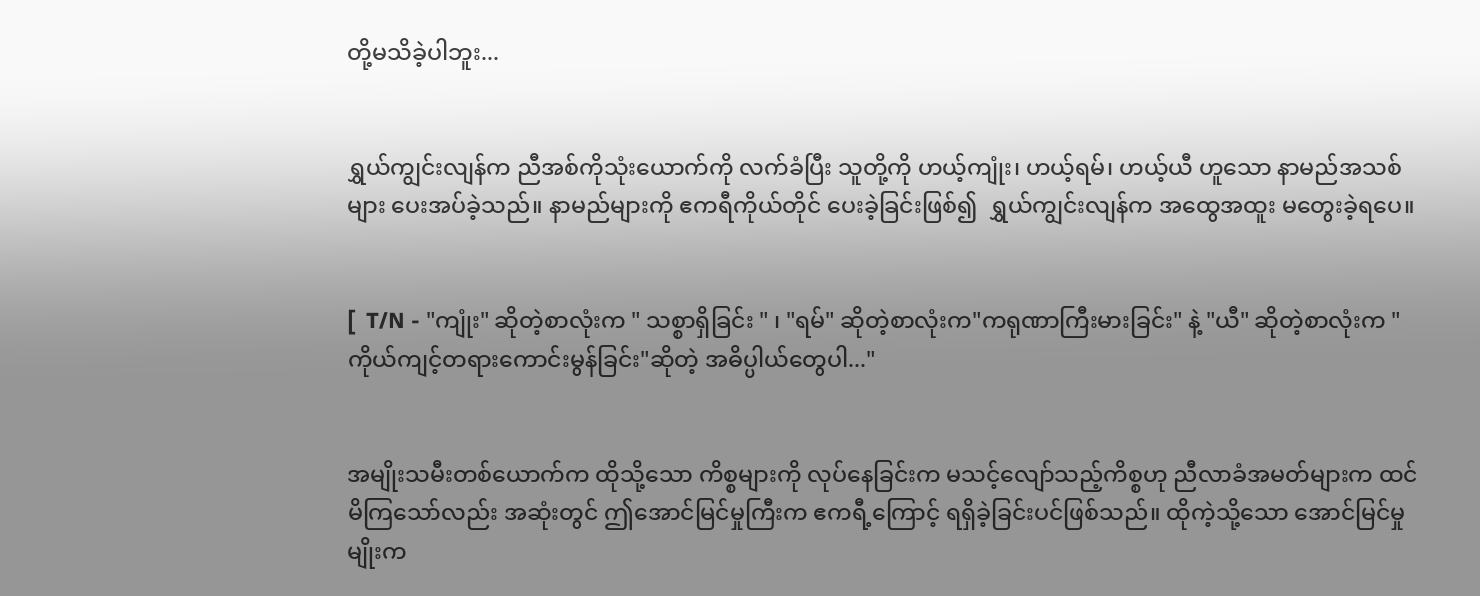တို့မသိခဲ့ပါဘူး...


ရွှယ်ကျွင်းလျန်က ညီအစ်ကိုသုံးယောက်ကို လက်ခံပြီး သူတို့ကို ဟယ့်ကျုံး၊ ဟယ့်ရမ်၊ ဟယ့်ယီ ဟူသော နာမည်အသစ်များ ပေးအပ်ခဲ့သည်။ နာမည်များကို ဧကရီကိုယ်တိုင် ပေးခဲ့ခြင်းဖြစ်၍  ရွှယ်ကျွင်းလျန်က အထွေအထူး မတွေးခဲ့ရပေ။


[  T/N - "ကျုံး" ဆိုတဲ့စာလုံးက " သစ္စာရှိခြင်း " ၊ "ရမ်" ဆိုတဲ့စာလုံးက"ကရုဏာကြီးမားခြင်း" နဲ့ "ယီ" ဆိုတဲ့စာလုံးက "ကိုယ်ကျင့်တရားကောင်းမွန်ခြင်း"ဆိုတဲ့ အဓိပ္ပါယ်တွေပါ..."


အမျိုးသမီးတစ်ယောက်က ထိုသို့သော ကိစ္စများကို လုပ်နေခြင်းက မသင့်လျော်သည့်ကိစ္စဟု ညီလာခံအမတ်များက ထင်မိကြသော်လည်း အဆုံးတွင် ဤအောင်မြင်မှုကြီးက ဧကရီ့ကြောင့် ရရှိခဲ့ခြင်းပင်ဖြစ်သည်။ ထိုကဲ့သို့သော အောင်မြင်မှုမျိုးက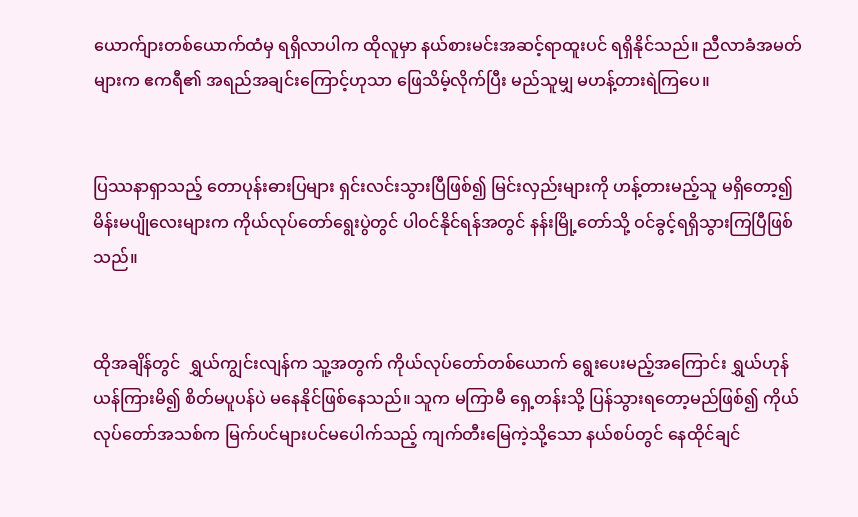ယောက်ျားတစ်ယောက်ထံမှ ရရှိလာပါက ထိုလူမှာ နယ်စားမင်းအဆင့်ရာထူးပင် ရရှိနိုင်သည်။ ညီလာခံအမတ်များက ဧကရီ၏ အရည်အချင်းကြောင့်ဟုသာ ဖြေသိမ့်လိုက်ပြီး မည်သူမျှ မဟန့်တားရဲကြပေ။


ပြဿနာရှာသည့် တောပုန်းဓားပြများ ရှင်းလင်းသွားပြီဖြစ်၍ မြင်းလှည်းများကို ဟန့်တားမည့်သူ မရှိတော့၍ မိန်းမပျိုလေးများက ကိုယ်လုပ်တော်ရွေးပွဲတွင် ပါဝင်နိုင်ရန်အတွင် နန်းမြို့တော်သို့ ဝင်ခွင့်ရရှိသွားကြပြီဖြစ်သည်။


ထိုအချိန်တွင်  ရွှယ်ကျွင်းလျန်က သူ့အတွက် ကိုယ်လုပ်တော်တစ်ယောက် ရွေးပေးမည့်အကြောင်း ရွှယ်ဟုန်ယန်ကြားမိ၍ စိတ်မပူပန်ပဲ မနေနိုင်ဖြစ်နေသည်။ သူက မကြာမီ ရှေ့တန်းသို့ ပြန်သွားရတော့မည်ဖြစ်၍ ကိုယ်လုပ်တော်အသစ်က မြက်ပင်များပင်မပေါက်သည့် ကျက်တီးမြေကဲ့သို့သော နယ်စပ်တွင် နေထိုင်ချင်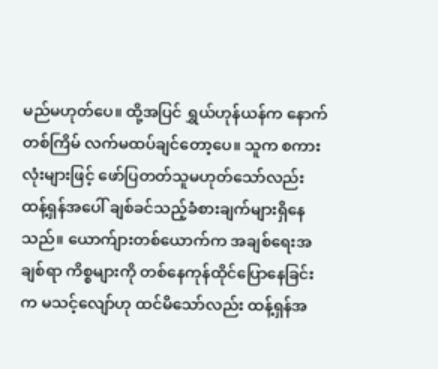မည်မဟုတ်ပေ။ ထို့အပြင် ရွှယ်ဟုန်ယန်က နောက်တစ်ကြိမ် လက်မထပ်ချင်တော့ပေ။ သူက စကားလုံးများဖြင့် ဖော်ပြတတ်သူမဟုတ်သော်လည်း ထန့်ရှန်အပေါ် ချစ်ခင်သည့်ခံစားချက်များရှိနေသည်။ ယောက်ျားတစ်ယောက်က အချစ်ရေးအချစ်ရာ ကိစ္စများကို တစ်နေကုန်ထိုင်ပြောနေခြင်းက မသင့်လျော်ဟု ထင်မိသော်လည်း ထန့်ရှန်အ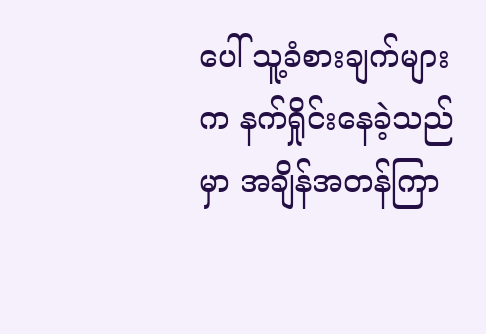ပေါ် သူ့ခံစားချက်များက နက်ရှိုင်းနေခဲ့သည်မှာ အချိန်အတန်ကြာ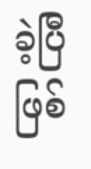ခဲ့ပြီဖြစ်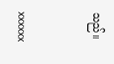သည်။


xxxxxx